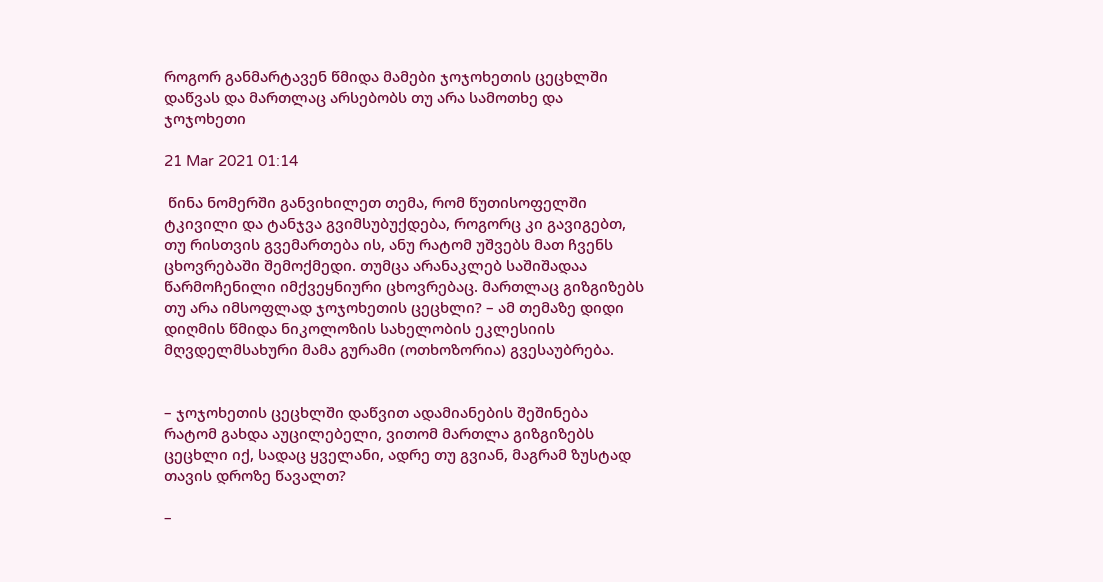როგორ განმარტავენ წმიდა მამები ჯოჯოხეთის ცეცხლში დაწვას და მართლაც არსებობს თუ არა სამოთხე და ჯოჯოხეთი

21 Mar 2021 01:14

 წინა ნომერში განვიხილეთ თემა, რომ წუთისოფელში ტკივილი და ტანჯვა გვიმსუბუქდება, როგორც კი გავიგებთ, თუ რისთვის გვემართება ის, ანუ რატომ უშვებს მათ ჩვენს ცხოვრებაში შემოქმედი. თუმცა არანაკლებ საშიშადაა წარმოჩენილი იმქვეყნიური ცხოვრებაც. მართლაც გიზგიზებს თუ არა იმსოფლად ჯოჯოხეთის ცეცხლი? – ამ თემაზე დიდი დიღმის წმიდა ნიკოლოზის სახელობის ეკლესიის მღვდელმსახური მამა გურამი (ოთხოზორია) გვესაუბრება.


– ჯოჯოხეთის ცეცხლში დაწვით ადამიანების შეშინება რატომ გახდა აუცილებელი, ვითომ მართლა გიზგიზებს ცეცხლი იქ, სადაც ყველანი, ადრე თუ გვიან, მაგრამ ზუსტად თავის დროზე წავალთ?

–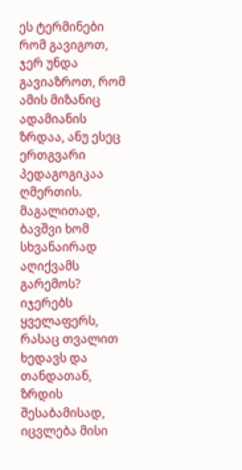ეს ტერმინები რომ გავიგოთ, ჯერ უნდა გავიაზროთ, რომ ამის მიზანიც ადამიანის ზრდაა, ანუ ესეც ერთგვარი პედაგოგიკაა ღმერთის. მაგალითად, ბავშვი ხომ სხვანაირად აღიქვამს გარემოს? იჯერებს ყველაფერს, რასაც თვალით ხედავს და თანდათან, ზრდის შესაბამისად, იცვლება მისი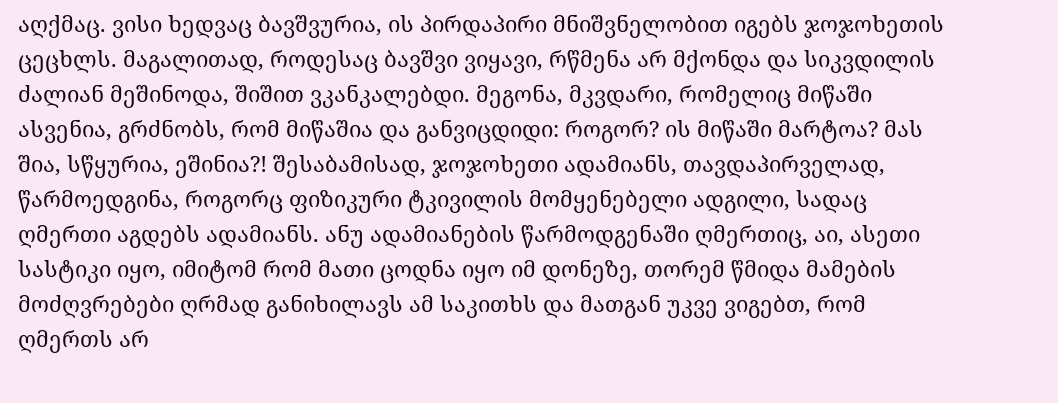აღქმაც. ვისი ხედვაც ბავშვურია, ის პირდაპირი მნიშვნელობით იგებს ჯოჯოხეთის ცეცხლს. მაგალითად, როდესაც ბავშვი ვიყავი, რწმენა არ მქონდა და სიკვდილის ძალიან მეშინოდა, შიშით ვკანკალებდი. მეგონა, მკვდარი, რომელიც მიწაში ასვენია, გრძნობს, რომ მიწაშია და განვიცდიდი: როგორ? ის მიწაში მარტოა? მას შია, სწყურია, ეშინია?! შესაბამისად, ჯოჯოხეთი ადამიანს, თავდაპირველად, წარმოედგინა, როგორც ფიზიკური ტკივილის მომყენებელი ადგილი, სადაც ღმერთი აგდებს ადამიანს. ანუ ადამიანების წარმოდგენაში ღმერთიც, აი, ასეთი სასტიკი იყო, იმიტომ რომ მათი ცოდნა იყო იმ დონეზე, თორემ წმიდა მამების მოძღვრებები ღრმად განიხილავს ამ საკითხს და მათგან უკვე ვიგებთ, რომ ღმერთს არ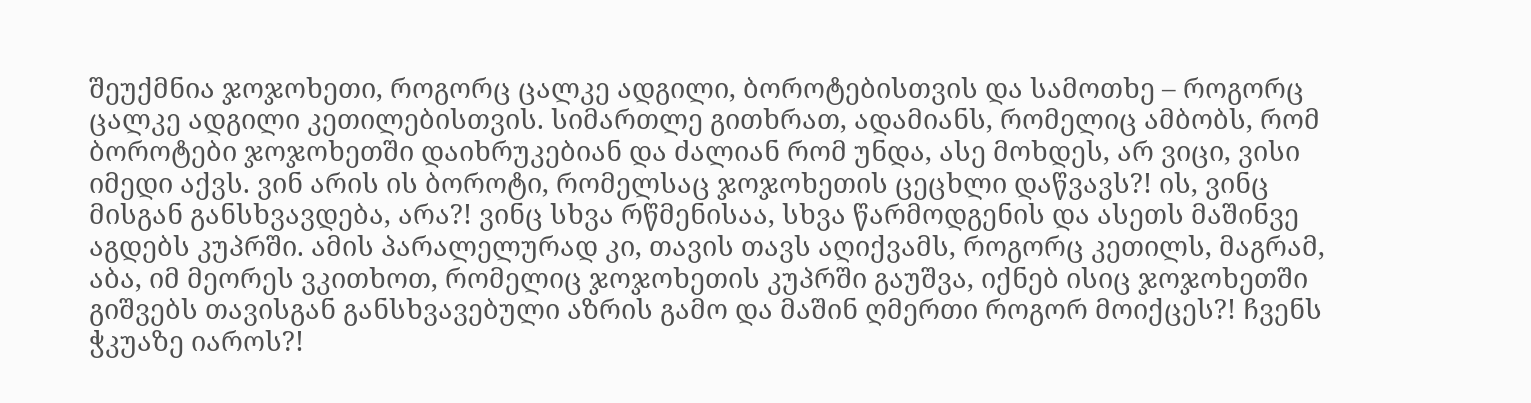შეუქმნია ჯოჯოხეთი, როგორც ცალკე ადგილი, ბოროტებისთვის და სამოთხე – როგორც ცალკე ადგილი კეთილებისთვის. სიმართლე გითხრათ, ადამიანს, რომელიც ამბობს, რომ ბოროტები ჯოჯოხეთში დაიხრუკებიან და ძალიან რომ უნდა, ასე მოხდეს, არ ვიცი, ვისი იმედი აქვს. ვინ არის ის ბოროტი, რომელსაც ჯოჯოხეთის ცეცხლი დაწვავს?! ის, ვინც მისგან განსხვავდება, არა?! ვინც სხვა რწმენისაა, სხვა წარმოდგენის და ასეთს მაშინვე აგდებს კუპრში. ამის პარალელურად კი, თავის თავს აღიქვამს, როგორც კეთილს, მაგრამ, აბა, იმ მეორეს ვკითხოთ, რომელიც ჯოჯოხეთის კუპრში გაუშვა, იქნებ ისიც ჯოჯოხეთში გიშვებს თავისგან განსხვავებული აზრის გამო და მაშინ ღმერთი როგორ მოიქცეს?! ჩვენს ჭკუაზე იაროს?!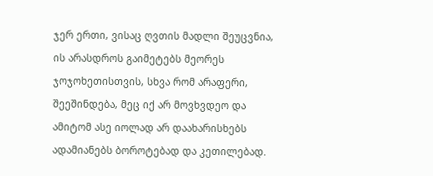ჯერ ერთი, ვისაც ღვთის მადლი შეუცვნია, ის არასდროს გაიმეტებს მეორეს ჯოჯოხეთისთვის, სხვა რომ არაფერი, შეეშინდება, მეც იქ არ მოვხვდეო და ამიტომ ასე იოლად არ დაახარისხებს ადამიანებს ბოროტებად და კეთილებად.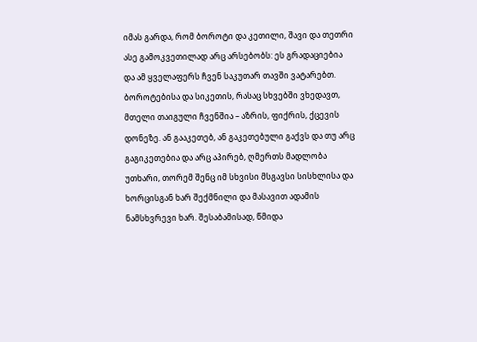იმას გარდა, რომ ბოროტი და კეთილი, შავი და თეთრი ასე გამოკვეთილად არც არსებობს: ეს გრადაციებია და ამ ყველაფერს ჩვენ საკუთარ თავში ვატარებთ. ბოროტებისა და სიკეთის, რასაც სხვებში ვხედავთ, მთელი თაიგული ჩვენშია – აზრის, ფიქრის, ქცევის დონეზე. ან გააკეთებ, ან გაკეთებული გაქვს და თუ არც გაგიკეთებია და არც აპირებ, ღმერთს მადლობა უთხარი, თორემ შენც იმ სხვისი მსგავსი სისხლისა და ხორცისგან ხარ შექმნილი და მასავით ადამის ნამსხვრევი ხარ. შესაბამისად, წმიდა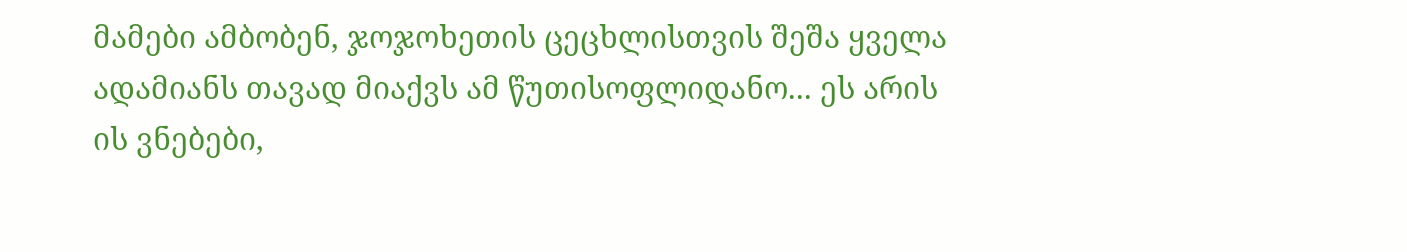მამები ამბობენ, ჯოჯოხეთის ცეცხლისთვის შეშა ყველა ადამიანს თავად მიაქვს ამ წუთისოფლიდანო... ეს არის ის ვნებები,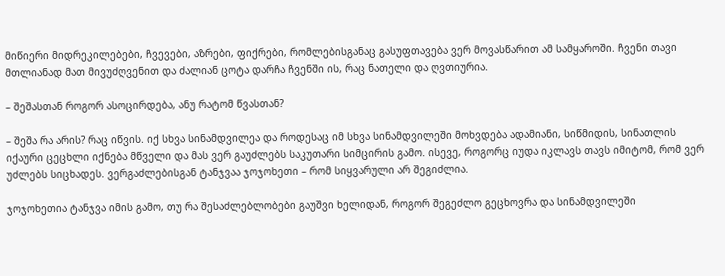მიწიერი მიდრეკილებები, ჩვევები, აზრები, ფიქრები, რომლებისგანაც გასუფთავება ვერ მოვასწარით ამ სამყაროში. ჩვენი თავი მთლიანად მათ მივუძღვენით და ძალიან ცოტა დარჩა ჩვენში ის, რაც ნათელი და ღვთიურია.

– შეშასთან როგორ ასოცირდება, ანუ რატომ წვასთან?

– შეშა რა არის? რაც იწვის. იქ სხვა სინამდვილეა და როდესაც იმ სხვა სინამდვილეში მოხვდება ადამიანი, სიწმიდის, სინათლის იქაური ცეცხლი იქნება მწველი და მას ვერ გაუძლებს საკუთარი სიმცირის გამო. ისევე, როგორც იუდა იკლავს თავს იმიტომ, რომ ვერ უძლებს სიცხადეს. ვერგაძლებისგან ტანჯვაა ჯოჯოხეთი – რომ სიყვარული არ შეგიძლია.

ჯოჯოხეთია ტანჯვა იმის გამო, თუ რა შესაძლებლობები გაუშვი ხელიდან, როგორ შეგეძლო გეცხოვრა და სინამდვილეში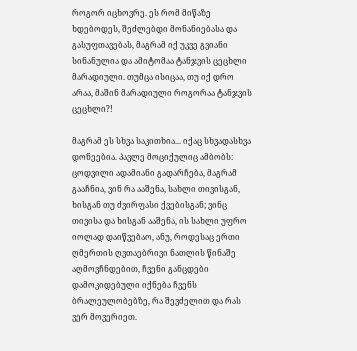როგორ იცხოვრე. ეს რომ მიწაზე ხდებოდეს, შეძლებდი მონანიებასა და გასუფთავებას, მაგრამ იქ უკვე გვიანი სინანულია და ამიტომაა ტანჯვის ცეცხლი მარადიული. თუმცა ისიცაა, თუ იქ დრო არაა, მაშინ მარადიული როგორაა ტანჯვის ცეცხლი?!

მაგრამ ეს სხვა საკითხია... იქაც სხვადასხვა დონეებია. პავლე მოციქულიც ამბობს: ცოდვილი ადამიანი გადარჩება, მაგრამ გააჩნია, ვინ რა ააშენა, სახლი თივისგან, ხისგან თუ ძვირფასი ქვებისგან; ვინც თივისა და ხისგან ააშენა, ის სახლი უფრო იოლად დაიწვებაო, ანუ, როდესაც ერთი ღმერთის ღვთაებრივი ნათლის წინაშე აღმოვჩნდებით, ჩვენი განცდები დამოკიდებული იქნება ჩვენს ბრალეულობებზე, რა შევძელით და რას ვერ მოვერიეთ.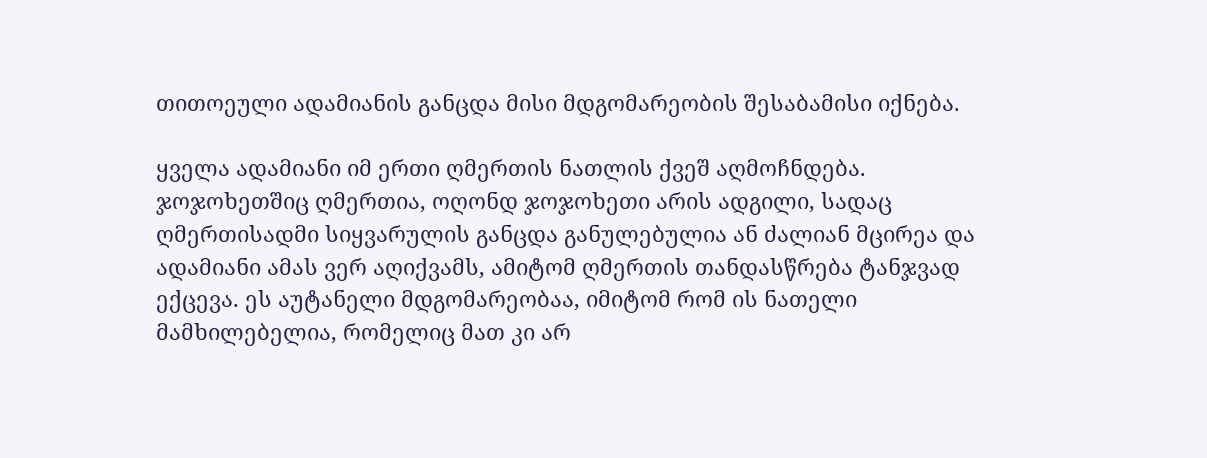თითოეული ადამიანის განცდა მისი მდგომარეობის შესაბამისი იქნება.

ყველა ადამიანი იმ ერთი ღმერთის ნათლის ქვეშ აღმოჩნდება. ჯოჯოხეთშიც ღმერთია, ოღონდ ჯოჯოხეთი არის ადგილი, სადაც ღმერთისადმი სიყვარულის განცდა განულებულია ან ძალიან მცირეა და ადამიანი ამას ვერ აღიქვამს, ამიტომ ღმერთის თანდასწრება ტანჯვად ექცევა. ეს აუტანელი მდგომარეობაა, იმიტომ რომ ის ნათელი მამხილებელია, რომელიც მათ კი არ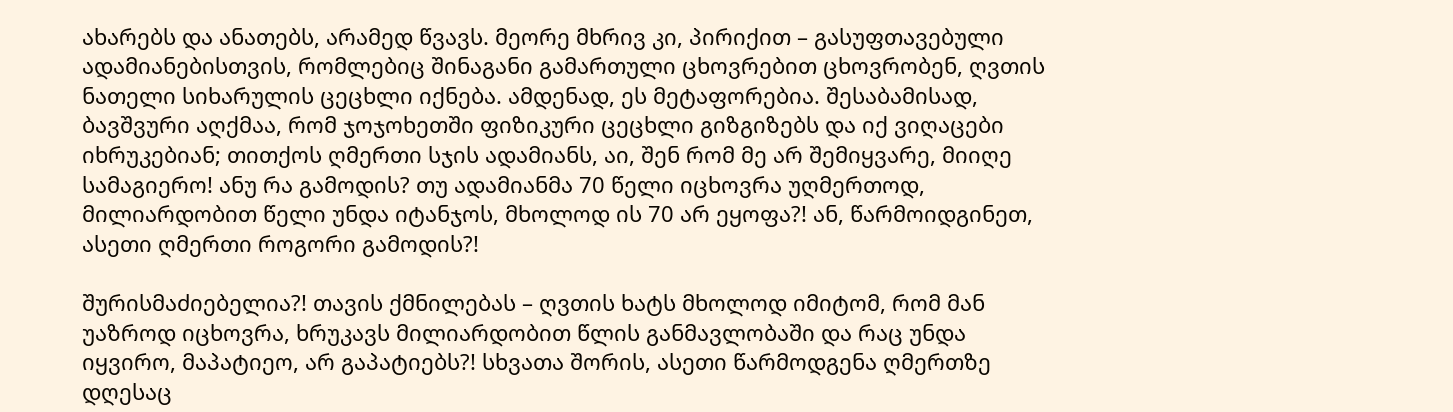ახარებს და ანათებს, არამედ წვავს. მეორე მხრივ კი, პირიქით – გასუფთავებული ადამიანებისთვის, რომლებიც შინაგანი გამართული ცხოვრებით ცხოვრობენ, ღვთის ნათელი სიხარულის ცეცხლი იქნება. ამდენად, ეს მეტაფორებია. შესაბამისად, ბავშვური აღქმაა, რომ ჯოჯოხეთში ფიზიკური ცეცხლი გიზგიზებს და იქ ვიღაცები იხრუკებიან; თითქოს ღმერთი სჯის ადამიანს, აი, შენ რომ მე არ შემიყვარე, მიიღე სამაგიერო! ანუ რა გამოდის? თუ ადამიანმა 70 წელი იცხოვრა უღმერთოდ, მილიარდობით წელი უნდა იტანჯოს, მხოლოდ ის 70 არ ეყოფა?! ან, წარმოიდგინეთ, ასეთი ღმერთი როგორი გამოდის?!

შურისმაძიებელია?! თავის ქმნილებას – ღვთის ხატს მხოლოდ იმიტომ, რომ მან უაზროდ იცხოვრა, ხრუკავს მილიარდობით წლის განმავლობაში და რაც უნდა იყვირო, მაპატიეო, არ გაპატიებს?! სხვათა შორის, ასეთი წარმოდგენა ღმერთზე დღესაც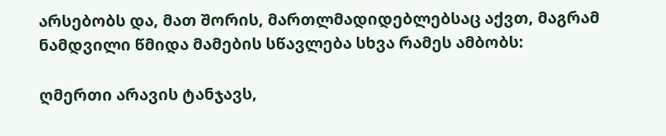არსებობს და, მათ შორის, მართლმადიდებლებსაც აქვთ, მაგრამ ნამდვილი წმიდა მამების სწავლება სხვა რამეს ამბობს:

ღმერთი არავის ტანჯავს,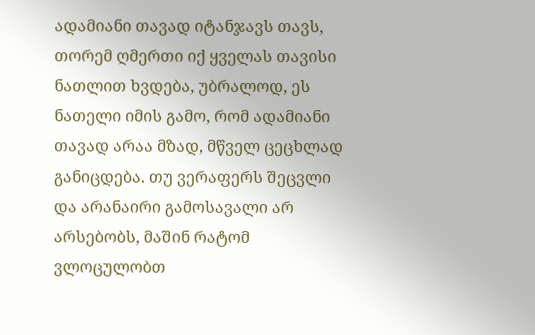ადამიანი თავად იტანჯავს თავს, თორემ ღმერთი იქ ყველას თავისი ნათლით ხვდება, უბრალოდ, ეს ნათელი იმის გამო, რომ ადამიანი თავად არაა მზად, მწველ ცეცხლად განიცდება. თუ ვერაფერს შეცვლი და არანაირი გამოსავალი არ არსებობს, მაშინ რატომ ვლოცულობთ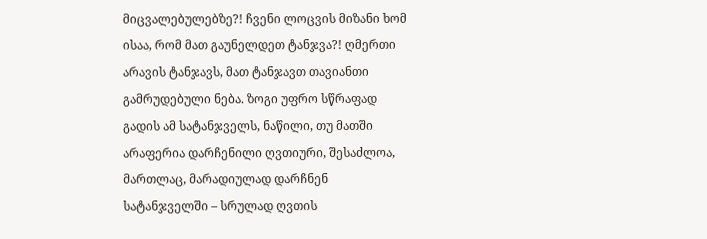მიცვალებულებზე?! ჩვენი ლოცვის მიზანი ხომ ისაა, რომ მათ გაუნელდეთ ტანჯვა?! ღმერთი არავის ტანჯავს, მათ ტანჯავთ თავიანთი გამრუდებული ნება. ზოგი უფრო სწრაფად გადის ამ სატანჯველს, ნაწილი, თუ მათში არაფერია დარჩენილი ღვთიური, შესაძლოა, მართლაც, მარადიულად დარჩნენ სატანჯველში – სრულად ღვთის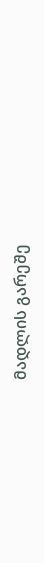მადლის გარეშე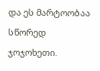და ეს მარტოობაა სწორედ ჯოჯოხეთი.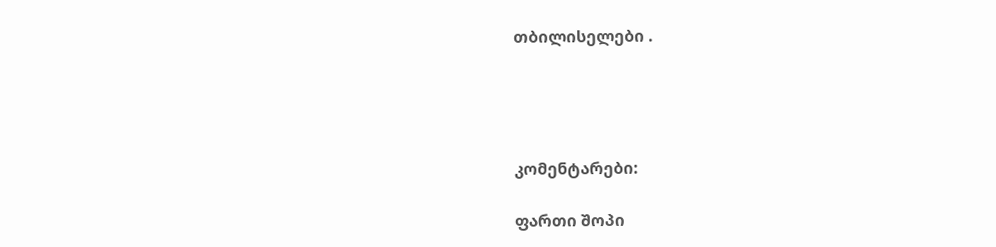თბილისელები .




კომენტარები:

ფართი შოპი